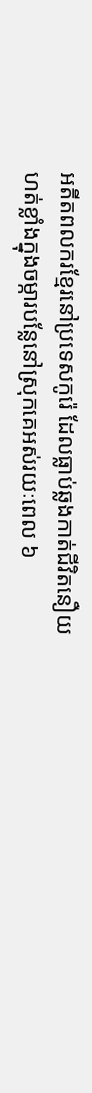អតីតពលករខ្មែរនៅប្រទេសកូរ៉េ ដែលធ្លាប់ឆ្លងកាត់ជីវិតនឿយហត់ខ្លាំងក្នុងចម្ការបន្លែនៅស្រុកគេអស់រយៈពេល ៦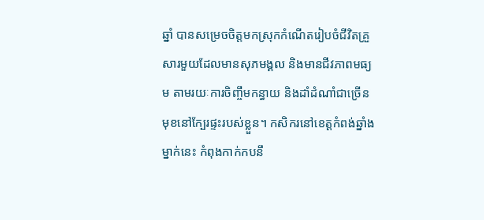ឆ្នាំ បានសម្រេចចិត្តមកស្រុកកំណើតរៀបចំជីវិតគ្រួសារមួយដែលមានសុភមង្គល និងមានជីវភាពមធ្យម តាមរយៈការចិញ្ចឹមកន្ធាយ និងដាំដំណាំជាច្រើនមុខនៅក្បែរផ្ទះរបស់ខ្លួន។ កសិករនៅខេត្តកំពង់ឆ្នាំង ម្នាក់នេះ កំពុងកាក់កបនឹ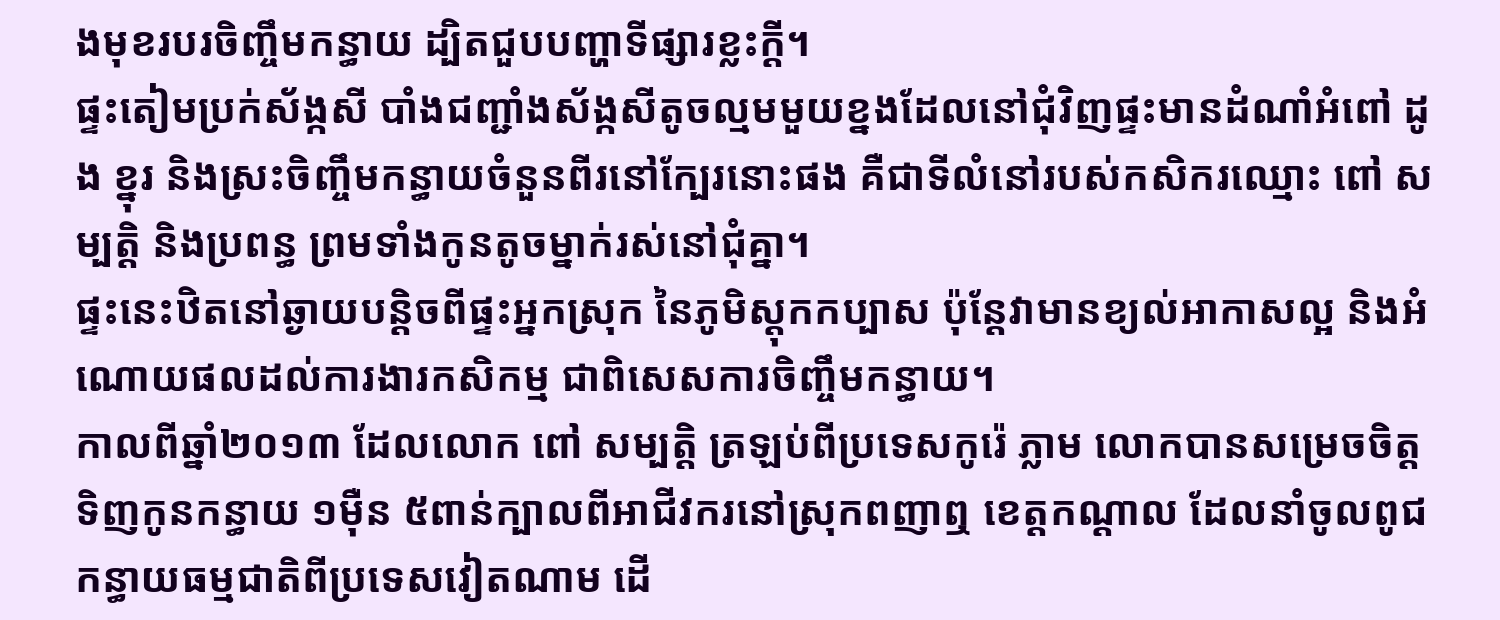ងមុខរបរចិញ្ចឹមកន្ធាយ ដ្បិតជួបបញ្ហាទីផ្សារខ្លះក្ដី។
ផ្ទះតៀមប្រក់ស័ង្កសី បាំងជញ្ជាំងស័ង្កសីតូចល្មមមួយខ្នងដែលនៅជុំវិញផ្ទះមានដំណាំអំពៅ ដូង ខ្នុរ និងស្រះចិញ្ចឹមកន្ធាយចំនួនពីរនៅក្បែរនោះផង គឺជាទីលំនៅរបស់កសិករឈ្មោះ ពៅ សម្បត្តិ និងប្រពន្ធ ព្រមទាំងកូនតូចម្នាក់រស់នៅជុំគ្នា។
ផ្ទះនេះឋិតនៅឆ្ងាយបន្តិចពីផ្ទះអ្នកស្រុក នៃភូមិស្ដុកកប្បាស ប៉ុន្តែវាមានខ្យល់អាកាសល្អ និងអំណោយផលដល់ការងារកសិកម្ម ជាពិសេសការចិញ្ចឹមកន្ធាយ។
កាលពីឆ្នាំ២០១៣ ដែលលោក ពៅ សម្បត្តិ ត្រឡប់ពីប្រទេសកូរ៉េ ភ្លាម លោកបានសម្រេចចិត្តទិញកូនកន្ធាយ ១ម៉ឺន ៥ពាន់ក្បាលពីអាជីវករនៅស្រុកពញាឮ ខេត្តកណ្ដាល ដែលនាំចូលពូជកន្ធាយធម្មជាតិពីប្រទេសវៀតណាម ដើ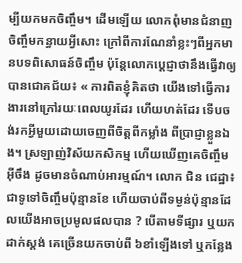ម្បីយកមកចិញ្ចឹម។ ដើមឡើយ លោកពុំមានជំនាញចិញ្ចឹមកន្ធាយអ្វីសោះ ក្រៅពីការណែនាំខ្លះៗពីអ្នកមានបទពិសោធន៍ចិញ្ចឹម ប៉ុន្តែលោកប្ដេជ្ញាថានឹងធ្វើវាឲ្យបានជោគជ័យ៖ « ការពិតខ្ញុំគិតថា យើងទៅធ្វើការងារនៅក្រៅរយៈពេលយូរដែរ ហើយហត់ដែរ ទើបចង់រកអ្វីមួយដោយចេញពីចិត្ដពីកម្លាំង ពីប្រាជ្ញាខ្លួនឯង។ ស្រឡាញ់វិស័យកសិកម្ម ហើយឃើញគេចិញ្ចឹមអ៊ីចឹង ដូចមានចំណាប់អារម្មណ៍។ លោក ជិន ជេដ្ឋា៖ ជាទូទៅចិញ្ចឹមប៉ុន្មានខែ ហើយចាប់ពីទម្ងន់ប៉ុន្មានដែលយើងអាចប្រមូលផលបាន ? បើតាមទីផ្សារ ឬយកដាក់ស្តង់ គេច្រើនយកចាប់ពី ៦ខាំឡើងទៅ ឬកន្លែង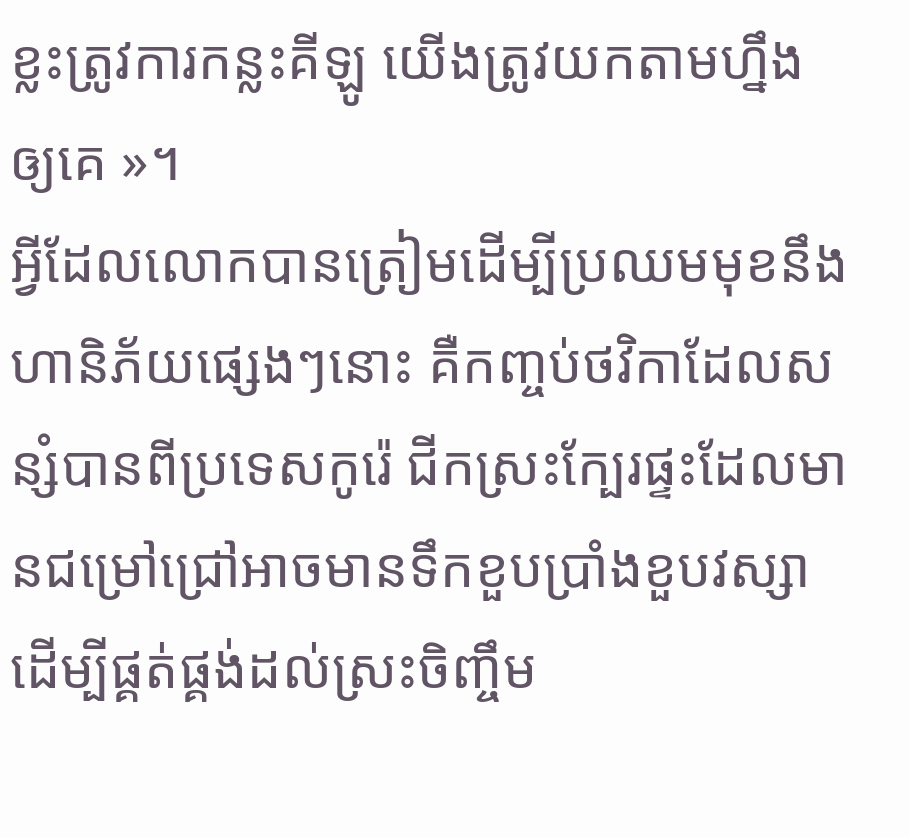ខ្លះត្រូវការកន្លះគីឡូ យើងត្រូវយកតាមហ្នឹងឲ្យគេ »។
អ្វីដែលលោកបានត្រៀមដើម្បីប្រឈមមុខនឹងហានិភ័យផ្សេងៗនោះ គឺកញ្ចប់ថវិកាដែលសន្សំបានពីប្រទេសកូរ៉េ ជីកស្រះក្បែរផ្ទះដែលមានជម្រៅជ្រៅអាចមានទឹកខួបប្រាំងខួបវស្សា ដើម្បីផ្គត់ផ្គង់ដល់ស្រះចិញ្ចឹម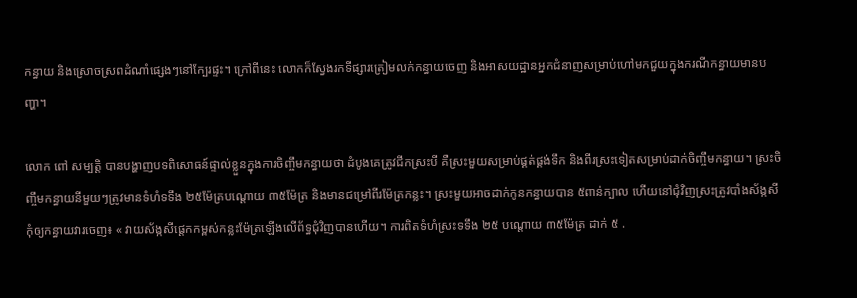កន្ធាយ និងស្រោចស្រពដំណាំផ្សេងៗនៅក្បែរផ្ទះ។ ក្រៅពីនេះ លោកក៏ស្វែងរកទីផ្សារត្រៀមលក់កន្ធាយចេញ និងអាសយដ្ឋានអ្នកជំនាញសម្រាប់ហៅមកជួយក្នុងករណីកន្ធាយមានបញ្ហា។

លោក ពៅ សម្បត្តិ បានបង្ហាញបទពិសោធន៍ផ្ទាល់ខ្លួនក្នុងការចិញ្ចឹមកន្ធាយថា ដំបូងគេត្រូវជីកស្រះបី គឺស្រះមួយសម្រាប់ផ្គត់ផ្គង់ទឹក និងពីរស្រះទៀតសម្រាប់ដាក់ចិញ្ចឹមកន្ធាយ។ ស្រះចិញ្ចឹមកន្ធាយនីមួយៗត្រូវមានទំហំទទឹង ២៥ម៉ែត្របណ្ដោយ ៣៥ម៉ែត្រ និងមានជម្រៅពីរម៉ែត្រកន្លះ។ ស្រះមួយអាចដាក់កូនកន្ធាយបាន ៥ពាន់ក្បាល ហើយនៅជុំវិញស្រះត្រូវបាំងស័ង្កសីកុំឲ្យកន្ធាយវារចេញ៖ « វាយស័ង្កសីផ្ដេកកម្ពស់កន្លះម៉ែត្រឡើងលើព័ទ្ធជុំវិញបានហើយ។ ការពិតទំហំស្រះទទឹង ២៥ បណ្ដោយ ៣៥ម៉ែត្រ ដាក់ ៥ .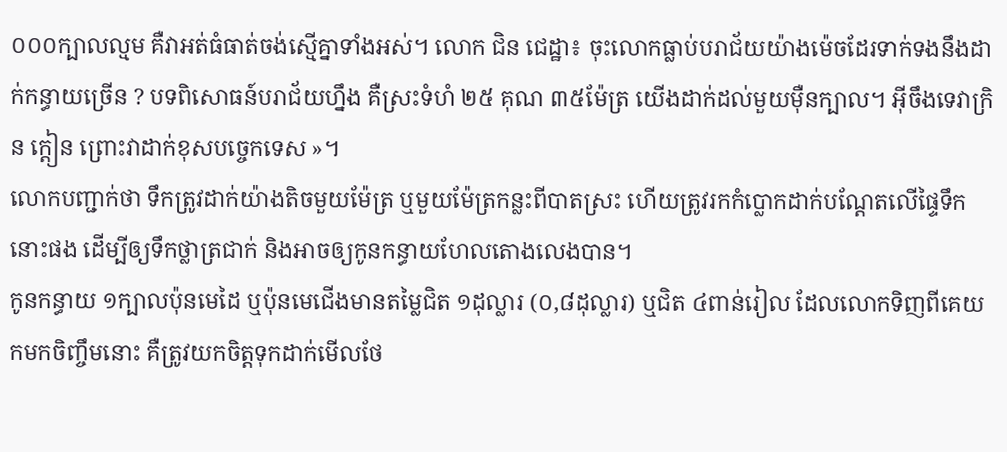០០០ក្បាលល្មម គឺវាអត់ធំធាត់ចង់ស្មើគ្នាទាំងអស់។ លោក ជិន ជេដ្ឋា៖ ចុះលោកធ្លាប់បរាជ័យយ៉ាងម៉េចដែរទាក់ទងនឹងដាក់កន្ធាយច្រើន ? បទពិសោធន៍បរាជ័យហ្នឹង គឺស្រះទំហំ ២៥ គុណ ៣៥ម៉ែត្រ យើងដាក់ដល់មួយម៉ឺនក្បាល។ អ៊ីចឹងទេវាក្រិន ក្ដៀន ព្រោះវាដាក់ខុសបច្ចេកទេស »។
លោកបញ្ជាក់ថា ទឹកត្រូវដាក់យ៉ាងតិចមួយម៉ែត្រ ឬមួយម៉ែត្រកន្លះពីបាតស្រះ ហើយត្រូវរកកំប្លោកដាក់បណ្ដែតលើផ្ទៃទឹកនោះផង ដើម្បីឲ្យទឹកថ្លាត្រជាក់ និងអាចឲ្យកូនកន្ធាយហែលតោងលេងបាន។
កូនកន្ធាយ ១ក្បាលប៉ុនមេដៃ ឬប៉ុនមេជើងមានតម្លៃជិត ១ដុល្លារ (០,៨ដុល្លារ) ឬជិត ៤ពាន់រៀល ដែលលោកទិញពីគេយកមកចិញ្ចឹមនោះ គឺត្រូវយកចិត្តទុកដាក់មើលថែ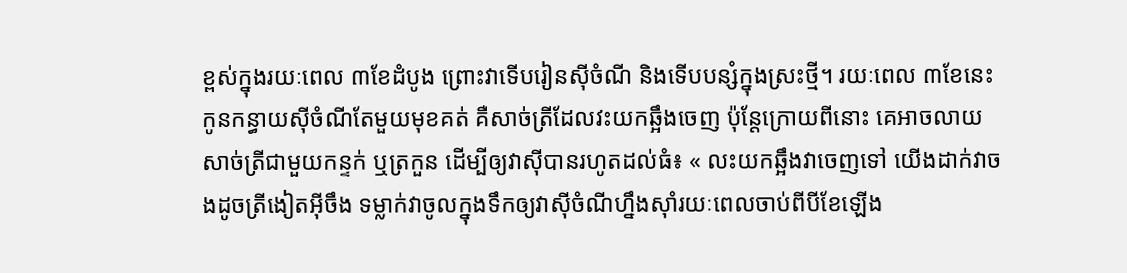ខ្ពស់ក្នុងរយៈពេល ៣ខែដំបូង ព្រោះវាទើបរៀនស៊ីចំណី និងទើបបន្សំក្នុងស្រះថ្មី។ រយៈពេល ៣ខែនេះ កូនកន្ធាយស៊ីចំណីតែមួយមុខគត់ គឺសាច់ត្រីដែលវះយកឆ្អឹងចេញ ប៉ុន្តែក្រោយពីនោះ គេអាចលាយសាច់ត្រីជាមួយកន្ទក់ ឬត្រកួន ដើម្បីឲ្យវាស៊ីបានរហូតដល់ធំ៖ « លះយកឆ្អឹងវាចេញទៅ យើងដាក់វាចងដូចត្រីងៀតអ៊ីចឹង ទម្លាក់វាចូលក្នុងទឹកឲ្យវាស៊ីចំណីហ្នឹងស៊ាំរយៈពេលចាប់ពីបីខែឡើង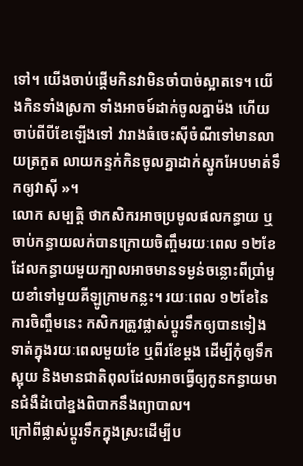ទៅ។ យើងចាប់ផ្ដើមកិនវាមិនចាំបាច់ស្អាតទេ។ យើងកិនទាំងស្រកា ទាំងអាចម៍ដាក់ចូលគ្នាម៉ង ហើយចាប់ពីបីខែឡើងទៅ វារាងធំចេះស៊ីចំណីទៅមានលាយត្រកួត លាយកន្ទក់កិនចូលគ្នាដាក់ស្នូកអែបមាត់ទឹកឲ្យវាស៊ី »។
លោក សម្បត្តិ ថាកសិករអាចប្រមូលផលកន្ធាយ ឬចាប់កន្ធាយលក់បានក្រោយចិញ្ចឹមរយៈពេល ១២ខែ ដែលកន្ធាយមួយក្បាលអាចមានទម្ងន់ចន្លោះពីប្រាំមួយខាំទៅមួយគីឡូក្រាមកន្លះ។ រយៈពេល ១២ខែនៃការចិញ្ចឹមនេះ កសិករត្រូវផ្លាស់ប្ដូរទឹកឲ្យបានទៀងទាត់ក្នុងរយៈពេលមួយខែ ឬពីរខែម្ដង ដើម្បីកុំឲ្យទឹកស្អុយ និងមានជាតិពុលដែលអាចធ្វើឲ្យកូនកន្ធាយមានជំងឺដំបៅខ្នងពិបាកនឹងព្យាបាល។
ក្រៅពីផ្លាស់ប្ដូរទឹកក្នុងស្រះដើម្បីប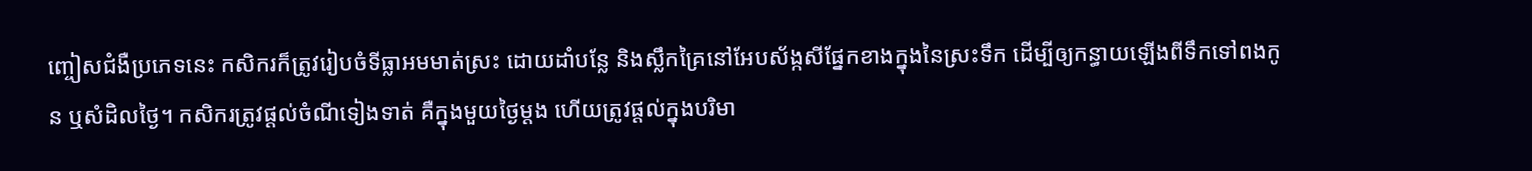ញ្ចៀសជំងឺប្រភេទនេះ កសិករក៏ត្រូវរៀបចំទីធ្លាអមមាត់ស្រះ ដោយដាំបន្លែ និងស្លឹកគ្រៃនៅអែបស័ង្កសីផ្នែកខាងក្នុងនៃស្រះទឹក ដើម្បីឲ្យកន្ធាយឡើងពីទឹកទៅពងកូន ឬសំដិលថ្ងៃ។ កសិករត្រូវផ្ដល់ចំណីទៀងទាត់ គឺក្នុងមួយថ្ងៃម្ដង ហើយត្រូវផ្ដល់ក្នុងបរិមា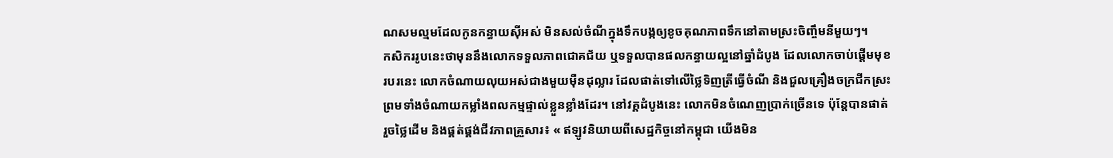ណសមល្មមដែលកូនកន្ធាយស៊ីអស់ មិនសល់ចំណីក្នុងទឹកបង្កឲ្យខូចគុណភាពទឹកនៅតាមស្រះចិញ្ចឹមនីមួយៗ។
កសិកររូបនេះថាមុននឹងលោកទទួលភាពជោគជ័យ ឬទទួលបានផលកន្ធាយល្អនៅឆ្នាំដំបូង ដែលលោកចាប់ផ្ដើមមុខរបរនេះ លោកចំណាយលុយអស់ជាងមួយម៉ឺនដុល្លារ ដែលផាត់ទៅលើថ្លៃទិញត្រីធ្វើចំណី និងជួលគ្រឿងចក្រជីកស្រះ ព្រមទាំងចំណាយកម្លាំងពលកម្មផ្ទាល់ខ្លួនខ្លាំងដែរ។ នៅវគ្គដំបូងនេះ លោកមិនចំណេញប្រាក់ច្រើនទេ ប៉ុន្តែបានផាត់រួចថ្លៃដើម និងផ្គត់ផ្គង់ជីវភាពគ្រួសារ៖ « ឥឡូវនិយាយពីសេដ្ឋកិច្ចនៅកម្ពុជា យើងមិន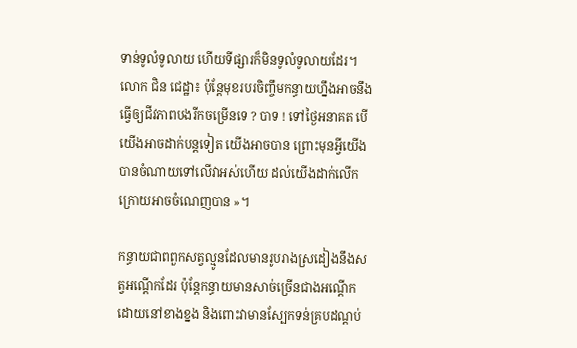ទាន់ទូលំទូលាយ ហើយទីផ្សារក៏មិនទូលំទូលាយដែរ។ លោក ជិន ជេដ្ឋា៖ ប៉ុន្តែមុខរបរចិញ្ចឹមកន្ធាយហ្នឹងអាចនឹងធ្វើឲ្យជីវភាពបងរីកចម្រើនទេ ? បាទ ! ទៅថ្ងៃអនាគត បើយើងអាចដាក់បន្តទៀត យើងអាចបាន ព្រោះមុនអ្វីយើងបានចំណាយទៅលើវាអស់ហើយ ដល់យើងដាក់លើកក្រោយអាចចំណេញបាន »។

កន្ធាយជាពពួកសត្វល្មូនដែលមានរូបរាងស្រដៀងនឹងសត្វអណ្ដើកដែរ ប៉ុន្តែកន្ធាយមានសាច់ច្រើនជាងអណ្ដើក ដោយនៅខាងខ្នង និងពោះវាមានស្បែកទន់គ្របដណ្ដប់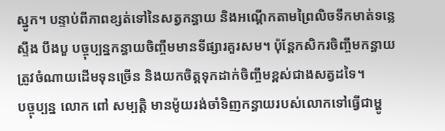ស្នូក។ បន្ទាប់ពីភាពខ្សត់ទៅនៃសត្វកន្ធាយ និងអណ្ដើកតាមព្រៃលិចទឹកមាត់ទន្លេ ស្ទឹង បឹងបួ បច្ចុប្បន្នកន្ធាយចិញ្ចឹមមានទីផ្សារគួរសម។ ប៉ុន្តែកសិករចិញ្ចឹមកន្ធាយត្រូវចំណាយដើមទុនច្រើន និងយកចិត្តទុកដាក់ចិញ្ចឹមខ្ពស់ជាងសត្វដទៃ។
បច្ចុប្បន្ន លោក ពៅ សម្បត្តិ មានម៉ូយរង់ចាំទិញកន្ធាយរបស់លោកទៅធ្វើជាម្ហូ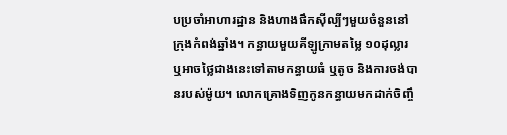បប្រចាំអាហារដ្ឋាន និងហាងផឹកស៊ីល្បីៗមួយចំនួននៅក្រុងកំពង់ឆ្នាំង។ កន្ធាយមួយគីឡូក្រាមតម្លៃ ១០ដុល្លារ ឬអាចថ្លៃជាងនេះទៅតាមកន្ធាយធំ ឬតូច និងការចង់បានរបស់ម៉ូយ។ លោកគ្រោងទិញកូនកន្ធាយមកដាក់ចិញ្ចឹ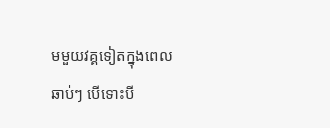មមួយវគ្គទៀតក្នុងពេលឆាប់ៗ បើទោះបី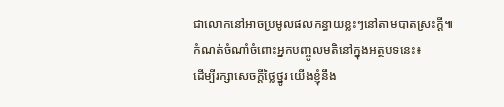ជាលោកនៅអាចប្រមូលផលកន្ធាយខ្លះៗនៅតាមបាតស្រះក្ដី៕
កំណត់ចំណាំចំពោះអ្នកបញ្ចូលមតិនៅក្នុងអត្ថបទនេះ៖
ដើម្បីរក្សាសេចក្ដីថ្លៃថ្នូរ យើងខ្ញុំនឹង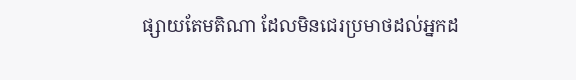ផ្សាយតែមតិណា ដែលមិនជេរប្រមាថដល់អ្នកដ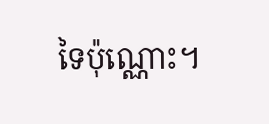ទៃប៉ុណ្ណោះ។